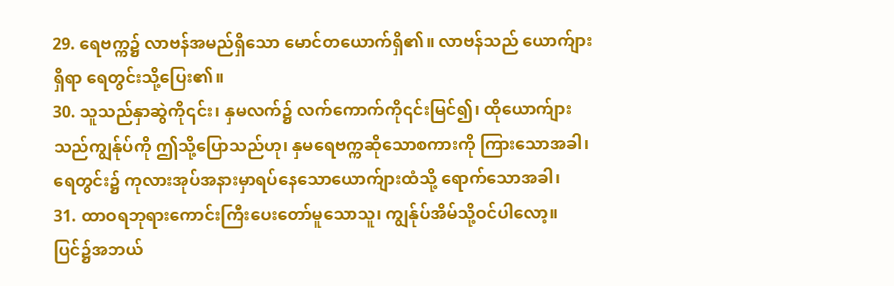29. ရေဗက္က၌ လာဗန်အမည်ရှိသော မောင်တယောက်ရှိ၏။ လာဗန်သည် ယောက်ျားရှိရာ ရေတွင်းသို့ပြေး၏။
30. သူသည်နှာဆွဲကို၎င်း၊ နှမလက်၌ လက်ကောက်ကို၎င်းမြင်၍၊ ထိုယောက်ျားသည်ကျွန်ုပ်ကို ဤသို့ပြောသည်ဟု၊ နှမရေဗက္ကဆိုသောစကားကို ကြားသောအခါ၊ ရေတွင်း၌ ကုလားအုပ်အနားမှာရပ်နေသောယောက်ျားထံသို့ ရောက်သောအခါ၊
31. ထာဝရဘုရားကောင်းကြီးပေးတော်မူသောသူ၊ ကျွန်ုပ်အိမ်သို့ဝင်ပါလော့။ ပြင်၌အဘယ်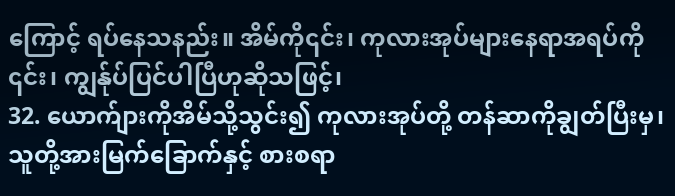ကြောင့် ရပ်နေသနည်း။ အိမ်ကို၎င်း၊ ကုလားအုပ်များနေရာအရပ်ကို ၎င်း၊ ကျွန်ုပ်ပြင်ပါပြီဟုဆိုသဖြင့်၊
32. ယောက်ျားကိုအိမ်သို့သွင်း၍ ကုလားအုပ်တို့ တန်ဆာကိုချွတ်ပြီးမှ၊ သူတို့အားမြက်ခြောက်နှင့် စားစရာ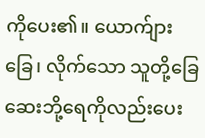ကိုပေး၏။ ယောက်ျားခြေ၊ လိုက်သော သူတို့ခြေဆေးဘို့ရေကိုလည်းပေး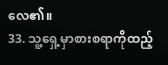လေ၏။
33. သူ့ရှေ့မှာစားစရာကိုထည့်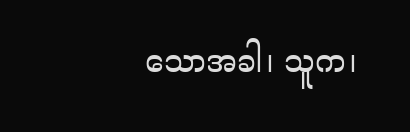သောအခါ၊ သူက၊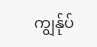ကျွန်ုပ်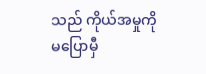သည် ကိုယ်အမှုကိုမပြောမှီ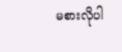မစားလိုပါ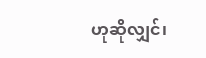ဟုဆိုလျှင်၊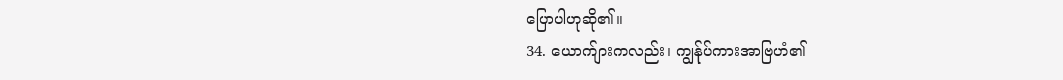ပြောပါဟုဆို၏။
34. ယောက်ျားကလည်း၊ ကျွန်ုပ်ကားအာဗြဟံ၏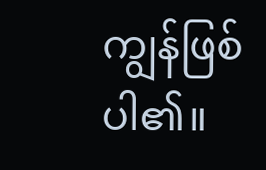ကျွန်ဖြစ်ပါ၏။